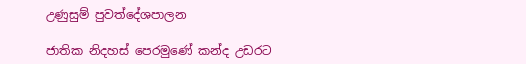උණුසුම් පුවත්දේශපාලන

ජාතික නිදහස් පෙරමුණේ කන්ද උඩරට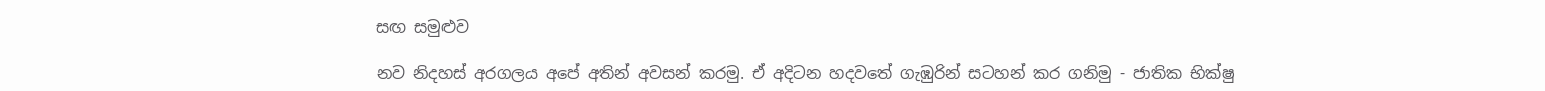සඟ සමුළුව

නව නිදහස් අරගලය අපේ අතින් අවසන් කරමු. ඒ අදිටන හදවතේ ගැඹුරින් සටහන් කර ගනිමු - ජාතික භික්ෂු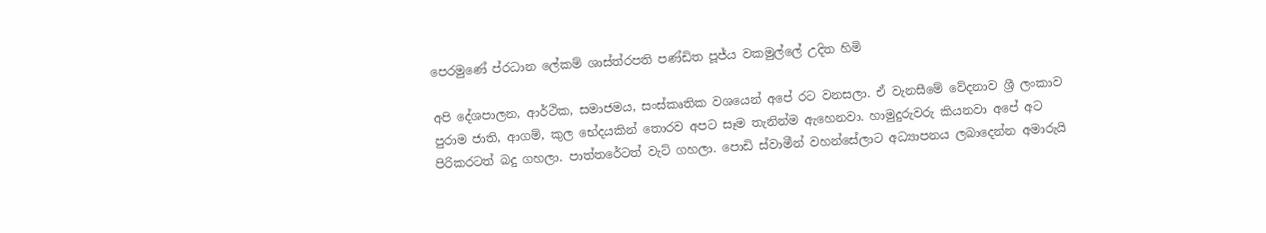පෙරමුණේ ප්රධාන ලේකම් ශාස්ත්රපති පණ්ඩිත පූජ්ය වකමුල්ලේ උදිත හිමි

අපි දේශපාලන, ආර්ථික, සමාජමය, සංස්කෘතික වශයෙන් අපේ රට වනසලා. ඒ වැනසීමේ වේදනාව ශ්‍රී ලංකාව පුරාම ජාති, ආගම්, කුල භේදයකින් තොරව අපට සෑම තැනින්ම ඇහෙනවා. හාමුදුරුවරු කියනවා අපේ අට පිරිකරටත් බදු ගහලා. පාත්තරේටත් වැට් ගහලා. පොඩි ස්වාමීන් වහන්සේලාට අධ්‍යාපනය ලබාදෙන්න අමාරුයි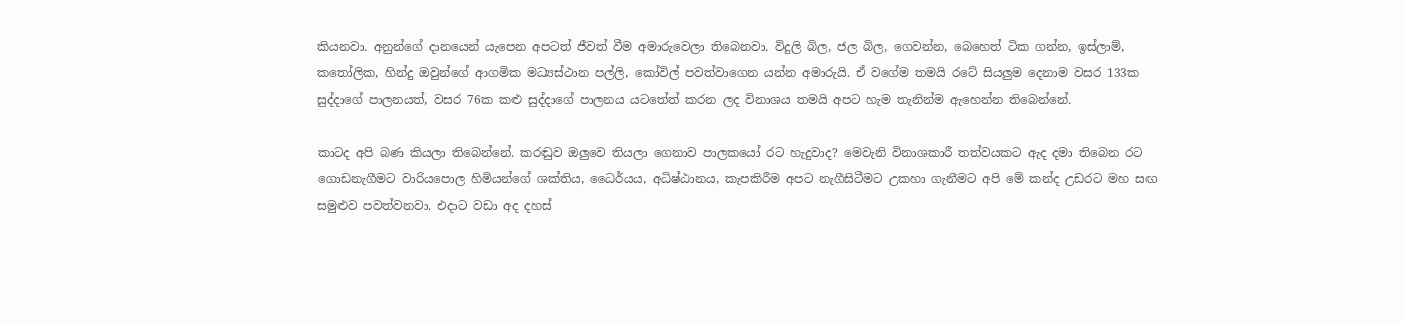කියනවා. අනුන්ගේ දානයෙන් යැපෙන අපටත් ජීවත් වීම අමාරුවෙලා තිබෙනවා. විදුලි බිල, ජල බිල, ගෙවන්න, බෙහෙත් ටික ගන්න, ඉස්ලාම්, කතෝලික, හින්දු ඔවුන්ගේ ආගමික මධ්‍යස්ථාන පල්ලි, කෝවිල් පවත්වාගෙන යන්න අමාරුයි. ඒ වගේම තමයි රටේ සියලුම දෙනාම වසර 133ක සුද්දාගේ පාලනයත්, වසර 76ක කළු සුද්දාගේ පාලනය යටතේත් කරන ලද විනාශය තමයි අපට හැම තැනින්ම ඇහෙන්න තිබෙන්නේ.

කාටද අපි බණ කියලා තිබෙන්නේ. කරඬුව ඔලුවෙ තියලා ගෙනාව පාලකයෝ රට හැදුවාද? මෙවැනි විනාශකාරී තත්වයකට ඇද දමා තිබෙන රට ගොඩනැගීමට වාරියපොල හිමියන්ගේ ශක්තිය, ධෛර්යය, අධිෂ්ඨානය, කැපකිරීම අපට නැගීසිටීමට උකහා ගැනීමට අපි මේ කන්ද උඩරට මහ සඟ සමුළුව පවත්වනවා. එදාට වඩා අද දහස්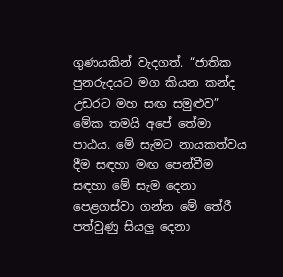ගුණයකින් වැදගත්. “ජාතික පුනරුදයට මග කියන කන්ද උඩරට මහ සඟ සමුළුව” මේක තමයි අපේ තේමා පාඨය. මේ සැමට නායකත්වය දීම සඳහා මඟ පෙන්වීම සඳහා මේ සැම දෙනා පෙළගස්වා ගන්න මේ තේරී පත්වුණු සියලු දෙනා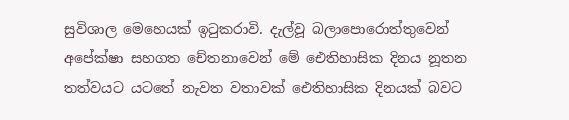සුවිශාල මෙහෙයක් ඉටුකරාවි. දැල්වූ බලාපොරොත්තුවෙන් අපේක්ෂා සහගත චේතනාවෙන් මේ ඓතිහාසික දිනය නූතන තත්වයට යටතේ නැවත වතාවක් ඓතිහාසික දිනයක් බවට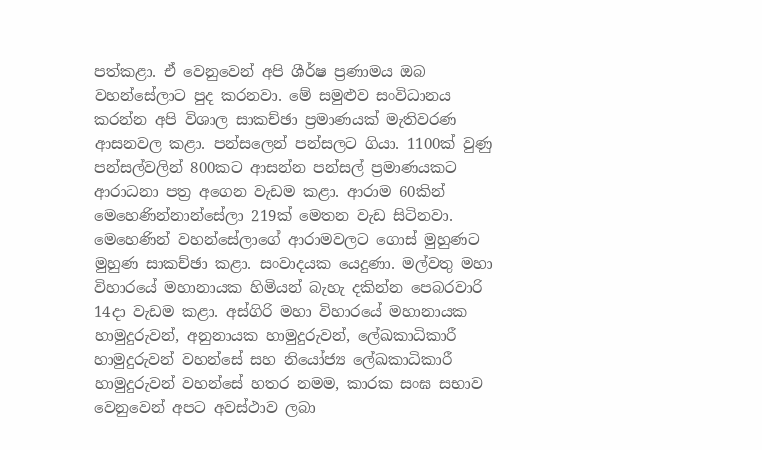පත්කළා. ඒ වෙනුවෙන් අපි ශීර්ෂ ප්‍රණාමය ඔබ වහන්සේලාට පුද කරනවා. මේ සමුළුව සංවිධානය කරන්න අපි විශාල සාකච්ඡා ප්‍රමාණයක් මැතිවරණ ආසනවල කළා. පන්සලෙන් පන්සලට ගියා. 1100ක් වුණු පන්සල්වලින් 800කට ආසන්න පන්සල් ප්‍රමාණයකට ආරාධනා පත්‍ර අගෙන වැඩම කළා. ආරාම 60කින් මෙහෙණින්නාන්සේලා 219ක් මෙතන වැඩ සිටිනවා. මෙහෙණින් වහන්සේලාගේ ආරාමවලට ගොස් මුහුණට මුහුණ සාකච්ඡා කළා. සංවාදයක යෙදුණා. මල්වතු මහා විහාරයේ මහානායක හිමියන් බැහැ දකින්න පෙබරවාරි 14දා වැඩම කළා. අස්ගිරි මහා විහාරයේ මහානායක හාමුදුරුවන්, අනුනායක හාමුදුරුවන්, ලේඛකාධිකාරී හාමුදුරුවන් වහන්සේ සහ නියෝජ්‍ය ලේඛකාධිකාරී හාමුදුරුවන් වහන්සේ හතර නමම, කාරක සංඝ සභාව වෙනුවෙන් අපට අවස්ථාව ලබා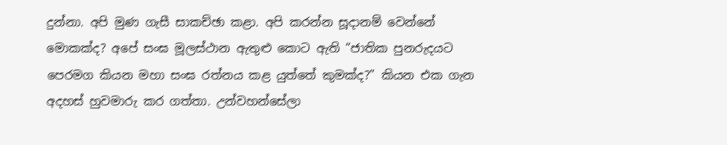දුන්නා. අපි මුණ ගැසී සාකච්ඡා කළා. අපි කරන්න සූදානම් වෙන්නේ මොකක්ද? අපේ සංඝ මූලස්ථාන ඇතුළු කොට ඇති “ජාතික පුනරුදයට පෙරමග කියන මහා සංඝ රත්නය කළ යුත්තේ කුමක්ද?” කියන එක ගැන අදහස් හුවමාරු කර ගත්තා. උන්වහන්සේලා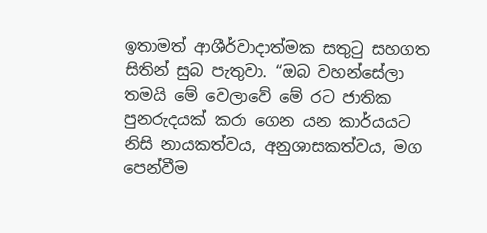ඉතාමත් ආශීර්වාදාත්මක සතුටු සහගත සිතින් සුබ පැතුවා. “ඔබ වහන්සේලා තමයි මේ වෙලාවේ මේ රට ජාතික පුනරුදයක් කරා ගෙන යන කාර්යයට නිසි නායකත්වය, අනුශාසකත්වය, මග පෙන්වීම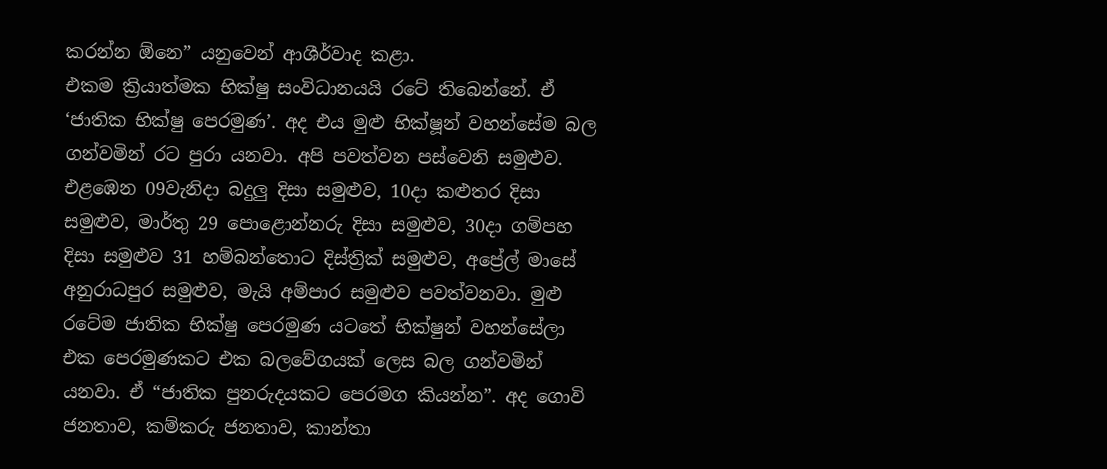කරන්න ඕනෙ” යනුවෙන් ආශීර්වාද කළා.
එකම ක්‍රියාත්මක භික්ෂු සංවිධානයයි රටේ තිබෙන්නේ. ඒ ‘ජාතික භික්ෂු පෙරමුණ’. අද එය මුළු භික්ෂූන් වහන්සේම බල ගන්වමින් රට පුරා යනවා. අපි පවත්වන පස්වෙනි සමුළුව. එළඹෙන 09වැනිදා බදුලු දිසා සමුළුව, 10දා කළුතර දිසා සමුළුව, මාර්තු 29 පොළොන්නරු දිසා සමුළුව, 30දා ගම්පහ දිසා සමුළුව 31 හම්බන්තොට දිස්ත්‍රික් සමුළුව, අප්‍රේල් මාසේ අනුරාධපුර සමුළුව, මැයි අම්පාර සමුළුව පවත්වනවා. මුළු රටේම ජාතික භික්ෂු පෙරමුණ යටතේ භික්ෂුන් වහන්සේලා එක පෙරමුණකට එක බලවේගයක් ලෙස බල ගන්වමින් යනවා. ඒ “ජාතික පුනරුදයකට පෙරමග කියන්න”. අද ගොවි ජනතාව, කම්කරු ජනතාව, කාන්තා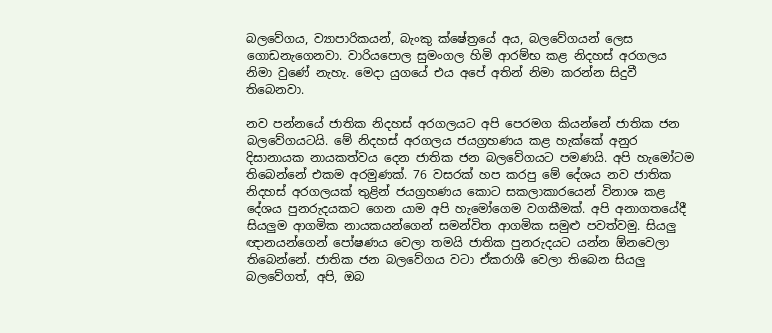බලවේගය, ව්‍යාපාරිකයන්, බැංකු ක්ෂේත්‍රයේ අය, බලවේගයන් ලෙස ගොඩනැගෙනවා. වාරියපොල සුමංගල හිමි ආරම්භ කළ නිදහස් අරගලය නිමා වුණේ නැහැ. මෙදා යුගයේ එය අපේ අතින් නිමා කරන්න සිදුවී තිබෙනවා.

නව පන්නයේ ජාතික නිදහස් අරගලයට අපි පෙරමග කියන්නේ ජාතික ජන බලවේගයටයි. මේ නිදහස් අරගලය ජයග්‍රහණය කළ හැක්කේ අනුර දිසානායක නායකත්වය දෙන ජාතික ජන බලවේගයට පමණයි. අපි හැමෝටම තිබෙන්නේ එකම අරමුණක්. 76 වසරක් හප කරපු මේ දේශය නව ජාතික නිදහස් අරගලයක් තුළින් ජයග්‍රහණය කොට සකලාකාරයෙන් විනාශ කළ දේශය පුනරුදයකට ගෙන යාම අපි හැමෝගෙම වගකීමක්. අපි අනාගතයේදී සියලුම ආගමික නායකයන්ගෙන් සමන්විත ආගමික සමුළු පවත්වමු. සියලු ඥානයන්ගෙන් පෝෂණය වෙලා තමයි ජාතික පුනරුදයට යන්න ඕනවෙලා තිබෙන්නේ. ජාතික ජන බලවේගය වටා ඒකරාශී වෙලා තිබෙන සියලු බලවේගත්, අපි, ඔබ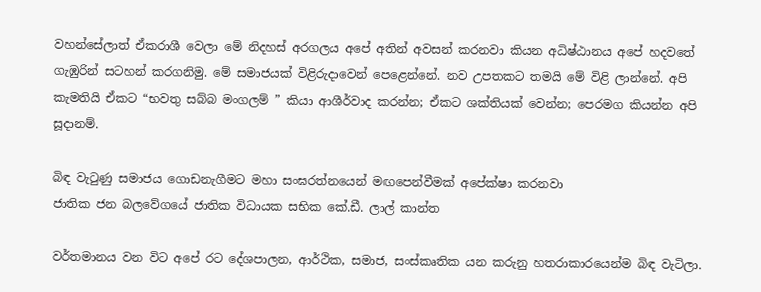වහන්සේලාත් ඒකරාශී වෙලා මේ නිදහස් අරගලය අපේ අතින් අවසන් කරනවා කියන අධිෂ්ඨානය අපේ හදවතේ ගැඹුරින් සටහන් කරගනිමු. මේ සමාජයක් විළිරුදාවෙන් පෙළෙන්නේ. නව උපතකට තමයි මේ විළි ලාන්නේ. අපි කැමතියි ඒකට “භවතු සබ්බ මංගලම් ” කියා ආශීර්වාද කරන්න; ඒකට ශක්තියක් වෙන්න; පෙරමග කියන්න අපි සූදානම්.

බිඳ වැටුණු සමාජය ගොඩනැගීමට මහා සංඝරත්නයෙන් මඟපෙන්වීමක් අපේක්ෂා කරනවා
ජාතික ජන බලවේගයේ ජාතික විධායක සභික කේ.ඩී. ලාල් කාන්ත

වර්තමානය වන විට අපේ රට දේශපාලන, ආර්ථික, සමාජ, සංස්කෘතික යන කරුනු හතරාකාරයෙන්ම බිඳ වැටිලා.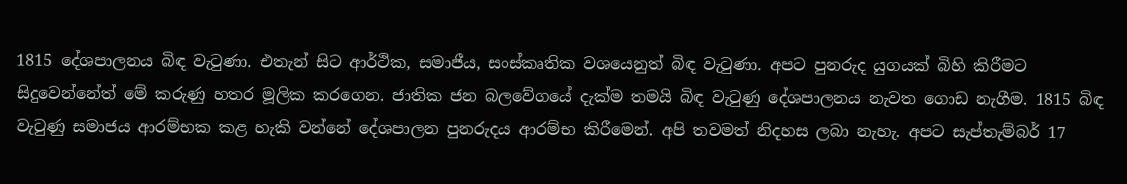1815 දේශපාලනය බිඳ වැටුණා. එතැන් සිට ආර්ථික, සමාජීය, සංස්කෘතික වශයෙනුත් බිඳ වැටුණා. අපට පුනරුද යුගයක් බිහි කිරීමට සිදුවෙන්නේත් මේ කරුණු හතර මූලික කරගෙන. ජාතික ජන බලවේගයේ දැක්ම තමයි බිඳ වැටුණු දේශපාලනය නැවත ගොඩ නැගීම. 1815 බිඳ වැටුණු සමාජය ආරම්භක කළ හැකි වන්නේ දේශපාලන පුනරුදය ආරම්භ කිරීමෙන්. අපි තවමත් නිදහස ලබා නැහැ. අපට සැප්තැම්බර් 17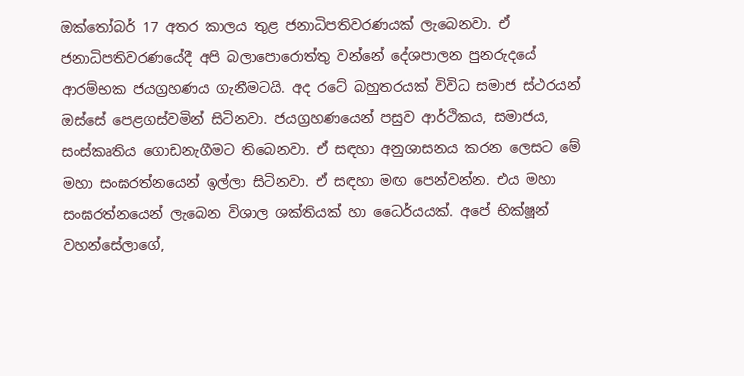ඔක්තෝබර් 17 අතර කාලය තුළ ජනාධිපතිවරණයක් ලැබෙනවා. ඒ ජනාධිපතිවරණයේදී අපි බලාපොරොත්තු වන්නේ දේශපාලන පුනරුදයේ ආරම්භක ජයග්‍රහණය ගැනීමටයි. අද රටේ බහුතරයක් විවිධ සමාජ ස්ථරයන් ඔස්සේ පෙළගස්වමින් සිටිනවා. ජයග්‍රහණයෙන් පසුව ආර්ථිකය, සමාජය, සංස්කෘතිය ගොඩනැගීමට තිබෙනවා. ඒ සඳහා අනුශාසනය කරන ලෙසට මේ මහා සංඝරත්නයෙන් ඉල්ලා සිටිනවා. ඒ සඳහා මඟ පෙන්වන්න. එය මහා සංඝරත්නයෙන් ලැබෙන විශාල ශක්තියක් හා ධෛර්යයක්. අපේ භික්ෂූන් වහන්සේලාගේ,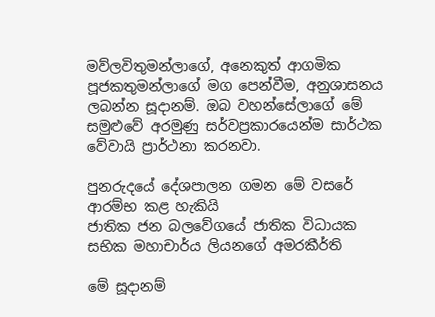මව්ලවිතුමන්ලාගේ, අනෙකුත් ආගමික පූජකතුමන්ලාගේ මග පෙන්වීම, අනුශාසනය ලබන්න සූදානම්. ඔබ වහන්සේලාගේ මේ සමුළුවේ අරමුණු සර්වප්‍රකාරයෙන්ම සාර්ථක වේවායි ප්‍රාර්ථනා කරනවා.

පුනරුදයේ දේශපාලන ගමන මේ වසරේ ආරම්භ කළ හැකියි
ජාතික ජන බලවේගයේ ජාතික විධායක සභික මහාචාර්ය ලියනගේ අමරකීර්ති

මේ සූදානම්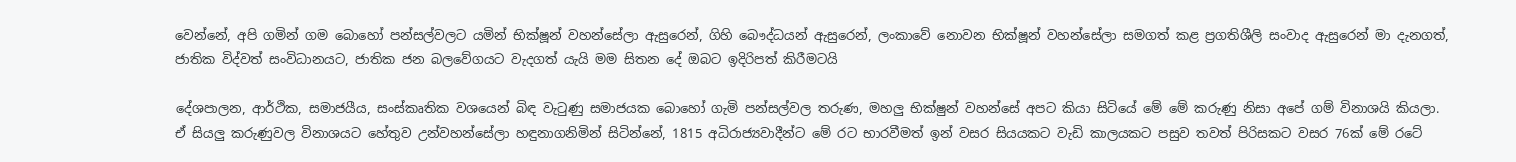වෙන්නේ, අපි ගමින් ගම බොහෝ පන්සල්වලට යමින් භික්ෂූන් වහන්සේලා ඇසුරෙන්, ගිහි බෞද්ධයන් ඇසුරෙන්, ලංකාවේ නොවන භික්ෂූන් වහන්සේලා සමගත් කළ ප්‍රගතිශීලි සංවාද ඇසුරෙන් මා දැනගත්, ජාතික විද්වත් සංවිධානයට, ජාතික ජන බලවේගයට වැදගත් යැයි මම සිතන දේ ඔබට ඉදිරිපත් කිරීමටයි

දේශපාලන, ආර්ථික, සමාජයීය, සංස්කෘතික වශයෙන් බිඳ වැටුණු සමාජයක බොහෝ ගැමි පන්සල්වල තරුණ, මහලු භික්ෂුන් වහන්සේ අපට කියා සිටියේ මේ මේ කරුණු නිසා අපේ ගම් විනාශයි කියලා. ඒ සියලු කරුණුවල විනාශයට හේතුව උන්වහන්සේලා හඳුනාගනිමින් සිටින්නේ, 1815 අධිරාජ්‍යවාදීන්ට මේ රට භාරවීමත් ඉන් වසර සියයකට වැඩි කාලයකට පසුව තවත් පිරිසකට වසර 76ක් මේ රටේ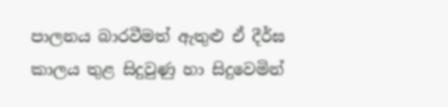පාලනය බාරවීමත් ඇතුළු ඒ දීර්ඝ කාලය තුළ සිදුවුණු හා සිදුවෙමින්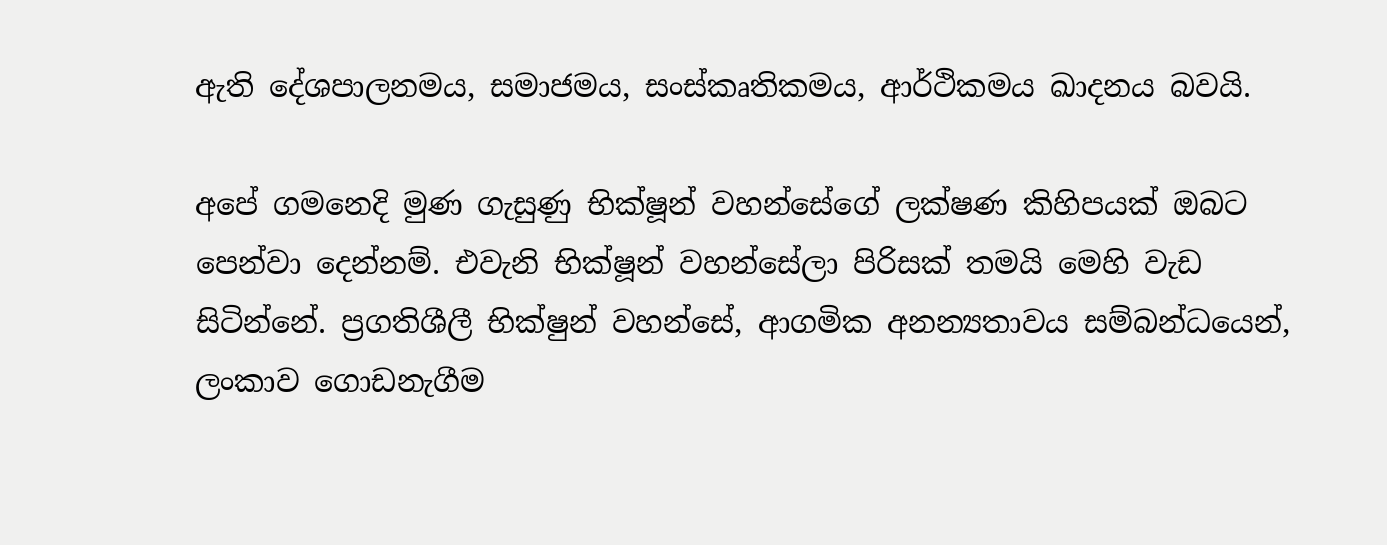ඇති දේශපාලනමය, සමාජමය, සංස්කෘතිකමය, ආර්ථිකමය ඛාදනය බවයි.

අපේ ගමනෙදි මුණ ගැසුණු භික්ෂූන් වහන්සේගේ ලක්ෂණ කිහිපයක් ඔබට පෙන්වා දෙන්නම්. එවැනි භික්ෂූන් වහන්සේලා පිරිසක් තමයි මෙහි වැඩ සිටින්නේ. ප්‍රගතිශීලී භික්ෂුන් වහන්සේ, ආගමික අනන්‍යතාවය සම්බන්ධයෙන්, ලංකාව ගොඩනැගීම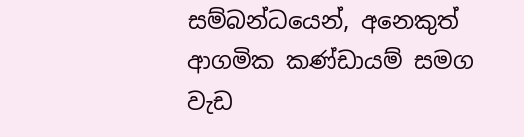සම්බන්ධයෙන්, අනෙකුත් ආගමික කණ්ඩායම් සමග වැඩ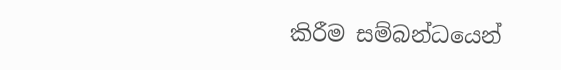කිරීම සම්බන්ධයෙන්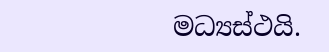මධ්‍යස්ථයි.